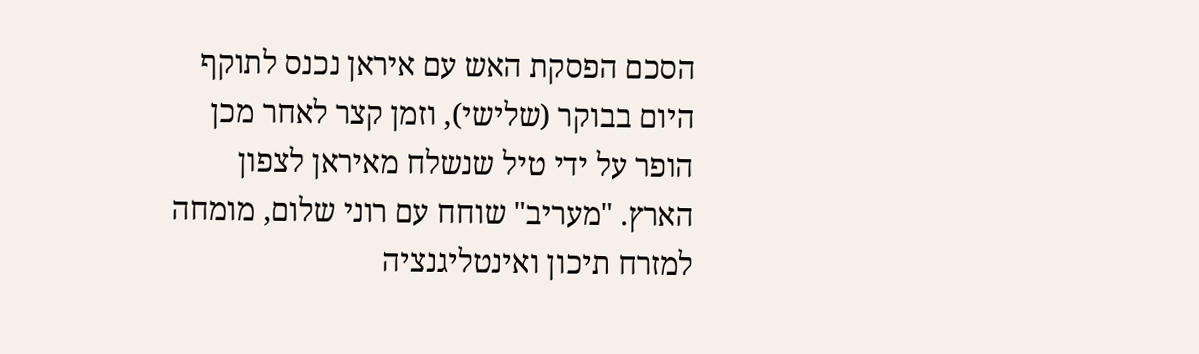הסכם הפסקת האש עם איראן נכנס לתוקף היום בבוקר (שלישי), וזמן קצר לאחר מכן הופר על ידי טיל שנשלח מאיראן לצפון הארץ. "מעריב" שוחח עם רוני שלום, מומחה למזרח תיכון ואינטליגנציה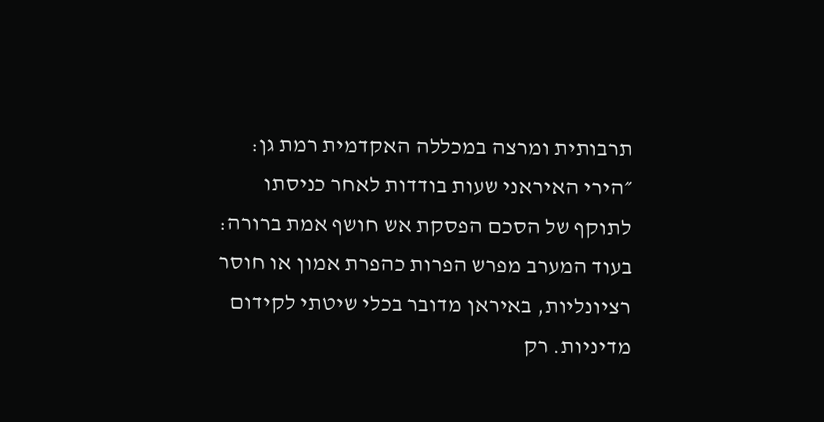תרבותית ומרצה במכללה האקדמית רמת גן: ״הירי האיראני שעות בודדות לאחר כניסתו לתוקף של הסכם הפסקת אש חושף אמת ברורה: בעוד המערב מפרש הפרות כהפרת אמון או חוסר רציונליות, באיראן מדובר בכלי שיטתי לקידום מדיניות. רק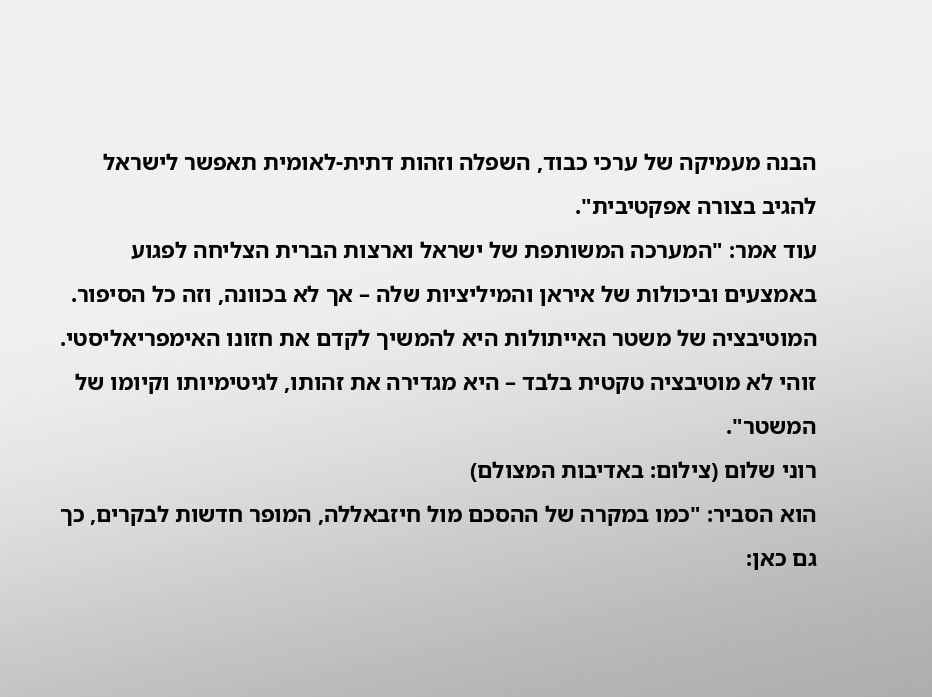הבנה מעמיקה של ערכי כבוד, השפלה וזהות דתית-לאומית תאפשר לישראל להגיב בצורה אפקטיבית".
עוד אמר: "המערכה המשותפת של ישראל וארצות הברית הצליחה לפגוע באמצעים וביכולות של איראן והמיליציות שלה – אך לא בכוונה, וזה כל הסיפור. המוטיבציה של משטר האייתולות היא להמשיך לקדם את חזונו האימפריאליסטי. זוהי לא מוטיבציה טקטית בלבד – היא מגדירה את זהותו, לגיטימיותו וקיומו של המשטר".
רוני שלום (צילום: באדיבות המצולם)
הוא הסביר: "כמו במקרה של ההסכם מול חיזבאללה, המופר חדשות לבקרים, כך גם כאן: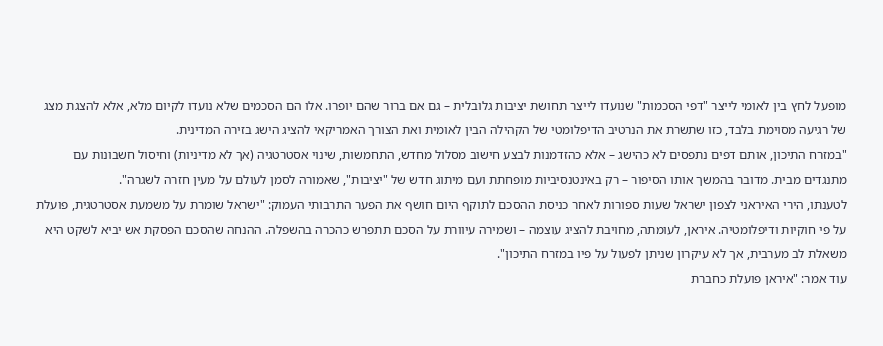מופעל לחץ בין לאומי לייצר "דפי הסכמות" שנועדו לייצר תחושת יציבות גלובלית – גם אם ברור שהם יופרו. אלו הם הסכמים שלא נועדו לקיום מלא, אלא להצגת מצג של רגיעה מסוימת בלבד, כזו שתשרת את הנרטיב הדיפלומטי של הקהילה הבין לאומית ואת הצורך האמריקאי להציג הישג בזירה המדינית.
"במזרח התיכון, אותם דפים נתפסים לא כהישג – אלא כהזדמנות לבצע חישוב מסלול מחדש, התחמשות, שינוי אסטרטגיה (אך לא מדיניות) וחיסול חשבונות עם מתנגדים מבית. מדובר בהמשך אותו הסיפור – רק באינטנסיביות מופחתת ועם מיתוג חדש של "יציבות", שאמורה לסמן לעולם על מעין חזרה לשגרה".
לטענתו, הירי האיראני לצפון ישראל שעות ספורות לאחר כניסת ההסכם לתוקף היום חושף את הפער התרבותי העמוק: "ישראל שומרת על משמעת אסטרטגית, פועלת על פי חוקיות ודיפלומטיה. איראן, לעומתה, מחויבת להציג עוצמה – ושמירה עיוורת על הסכם תתפרש כהכרה בהשפלה. ההנחה שהסכם הפסקת אש יביא לשקט היא משאלת לב מערבית, אך לא עיקרון שניתן לפעול על פיו במזרח התיכון".
עוד אמר: "איראן פועלת כחברת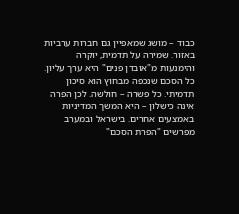כבוד – מושג שמאפיין גם חברות ערביות באזור. שמירה על תדמית, יוקרה והימנעות מ"אובדן פנים" היא ערך עליון. כל הסכם שנכפה מבחוץ הוא סיכון תדמיתי. כל פשרה – חולשה. לכן הפרה אינה כישלון – היא המשך המדיניות באמצעים אחרים. בישראל ובמערב מפרשים "הפרת הסכם"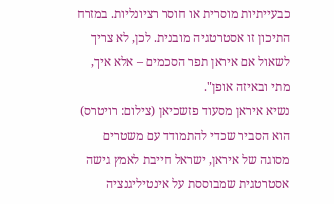כבעייתיות מוסרית או חוסר רציונליות. במזרח התיכון זו אסטרטגיה מובנית. לכן, לא צריך לשאול אם איראן תפר הסכמים – אלא איך, מתי ובאיזה אופן".
נשיא איראן מסעוד פזשכיאן (צילום: רויטרס)
הוא הסביר שכדי להתמודד עם משטרים מסוגה של איראן, ישראל חייבת לאמץ גישה אסטרטגית שמבוססת על אינטיליגנציה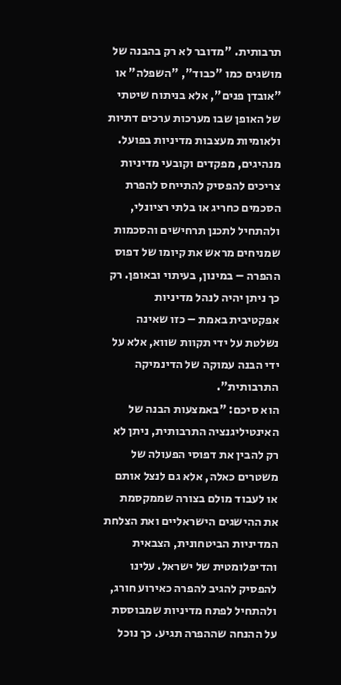תרבותית. "מדובר לא רק בהבנה של מושגים כמו "כבוד", "השפלה" או "אובדן פנים", אלא בניתוח שיטתי של האופן שבו מערכות ערכים דתיות ולאומיות מעצבות מדיניות בפועל. מנהיגים, מפקדים וקובעי מדיניות צריכים להפסיק להתייחס להפרת הסכמים כחריג או בלתי רציונלי, ולהתחיל לתכנן תרחישים והסכמות שמניחים מראש את קיומו של דפוס ההפרה – במינון, בעיתוי ובאופן. רק כך ניתן יהיה לנהל מדיניות אפקטיבית באמת – כזו שאינה נשלטת על ידי תקוות שווא, אלא על ידי הבנה עמוקה של הדינמיקה התרבותית".
הוא סיכם: "באמצעות הבנה של האינטיליגנציה התרבותית, ניתן לא רק להבין את דפוסי הפעולה של משטרים כאלה, אלא גם לנצל אותם או לעבוד מולם בצורה שממקסמת את ההישגים הישראליים ואת הצלחת המדיניות הביטחונית, הצבאית והדיפלומטית של ישראל. עלינו להפסיק להגיב להפרה כאירוע חורג, ולהתחיל לפתח מדיניות שמבוססת על ההנחה שההפרה תגיע. כך נוכל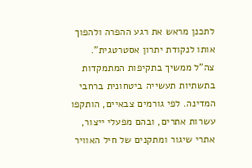לתכנן מראש את רגע ההפרה ולהפוך אותו לנקודת יתרון אסטרטגית".
צה"ל ממשיך בתקיפות המתמקדות בתשתיות תעשייה ביטחונית ברחבי המדינה. לפי גורמים צבאיים, הותקפו עשרות אתרים, ובהם מפעלי ייצור, אתרי שיגור ומתקנים של חיל האוויר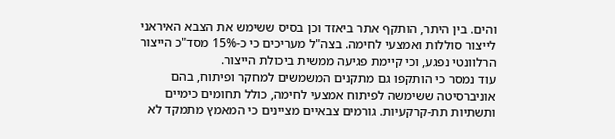והים. בין היתר, הותקף אתר ביאזד וכן בסיס ששימש את הצבא האיראני לייצור סוללות ואמצעי לחימה. בצה"ל מעריכים כי כ-15% מסד"כ הייצור הרלוונטי נפגע, וכי קיימת פגיעה ממשית ביכולת הייצור.
עוד נמסר כי הותקפו גם מתקנים המשמשים למחקר ופיתוח, בהם אוניברסיטה ששימשה לפיתוח אמצעי לחימה, כולל תחומים כימיים ותשתיות תת-קרקעיות. גורמים צבאיים מציינים כי המאמץ מתמקד לא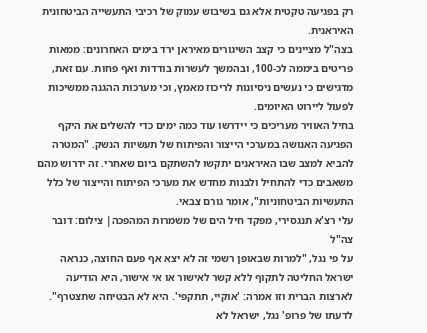רק בפגיעה טקטית אלא גם בשיבוש עמוק של רכיבי התעשייה הביטחונית האיראנית.
בצה"ל מציינים כי קצב השיגורים מאיראן ירד בימים האחרונים: ממאות פריטים ביממה לכ-100, ובהמשך לעשרות בודדות ואף פחות. עם זאת, מדגישים כי נעשים ניסיונות לריכוז מאמץ, וכי מערכות ההגנה ממשיכות לפעול ליירוט האיומים.
בחיל האוויר מעריכים כי יידרשו עוד כמה ימים כדי להשלים את היקף הפגיעה האנושה במערכי הייצור והפיתוח של תעשיות הנשק. "המטרה להביא למצב שבו האיראנים יתקשו להשתקם ביום שאחרי. זה ידרוש מהם משאבים כדי להתחיל ולבנות מחדש את מערכי הפיתוח והייצור של כלל התעשיות הביטחוניות", אומר גורם צבאי.
עלי רצ'א תנגסירי, מפקד חיל הים של משמרות המהפכה| צילום: דובר צה"ל
על פי נגל, "למרות שבאופן רשמי זה לא יצא אף פעם החוצה, כנראה ישראל החליטה לתקוף ללא קשר לאישור או אי אישור, היא הודיעה לארצות הברית וזו אמרה: 'אוקיי, תתקפי'. היא לא הבטיחה שתצטרף".
לדעתו של פרופ' נגל, ישראל לא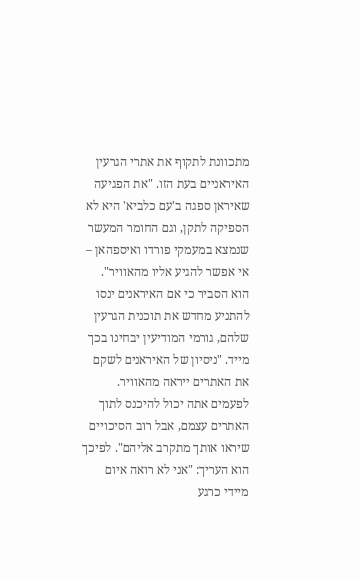מתכוונת לתקוף את אתרי הגרעין האיראניים בעת הזו. "את הפגיעה שאיראן ספגה ב'עם כלביא' היא לא הספיקה לתקן, וגם החומר המעשר שנמצא במעמקי פורדו ואיספהאן – אי אפשר להגיע אליו מהאוויר". הוא הסביר כי אם האיראנים ינסו להתניע מחדש את תוכנית הגרעין שלהם, גורמי המודיעין יבחינו בכך מייד. "ניסיון של האיראנים לשקם את האתרים ייראה מהאוויר. לפעמים אתה יכול להיכנס לתוך האתרים עצמם, אבל רוב הסיכויים שיראו אותך מתקרב אליהם". לפיכך הוא העריך: "אני לא רואה איום מיידי כרגע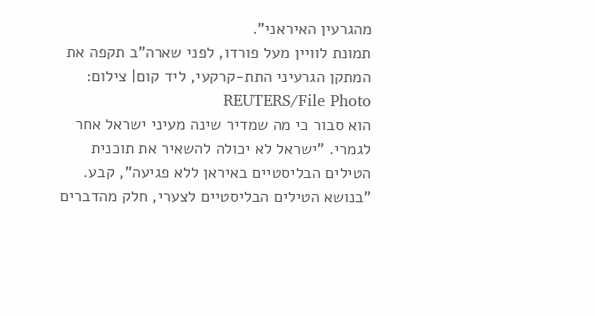מהגרעין האיראני".
תמונת לוויין מעל פורדו, לפני שארה"ב תקפה את המתקן הגרעיני התת-קרקעי, ליד קום| צילום: REUTERS/File Photo
הוא סבור כי מה שמדיר שינה מעיני ישראל אחר לגמרי. "ישראל לא יכולה להשאיר את תוכנית הטילים הבליסטיים באיראן ללא פגיעה", קבע. "בנושא הטילים הבליסטיים לצערי, חלק מהדברים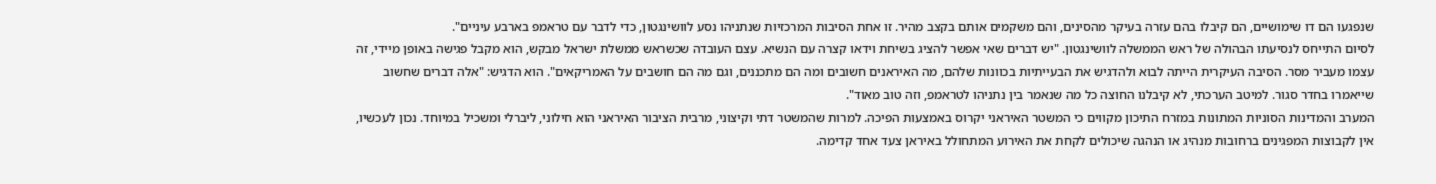שנפגעו הם דו שימושיים, הם קיבלו בהם עזרה בעיקר מהסינים, והם משקמים אותם בקצב מהיר. זו אחת הסיבות המרכזיות שנתניהו נסע לוושינגטון, כדי לדבר עם טראמפ בארבע עיניים".
לסיום התייחס לנסיעתו הבהולה של ראש הממשלה לוושינגטון. "יש דברים שאי אפשר להציג בשיחת וידאו קצרה עם הנשיא. עצם העובדה שכשראש ממשלת ישראל מבקש, הוא מקבל פגישה באופן מיידי, זה עצמו מעביר מסר. הסיבה העיקרית הייתה לבוא ולהדגיש את הבעייתיות בכוונות שלהם, מה האיראנים חשובים ומה הם מתכננים, וגם מה הם חושבים על האמריקאים". הוא הדגיש: "אלה דברים שחשוב שייאמרו בחדר סגור. למיטב הערכתי, לא קיבלנו החוצה כל מה שנאמר בין נתניהו לטראמפ, וזה טוב מאוד".
המערב והמדינות הסוניות המתונות במזרח התיכון מקווים כי המשטר האיראני יקרוס באמצעות הפיכה. למרות שהמשטר דתי וקיצוני, מרבית הציבור האיראני הוא חילוני, ליברלי ומשכיל במיוחד. נכון לעכשיו, אין לקבוצות המפגינים ברחובות מנהיג או הנהגה שיכולים לקחת את האירוע המתחולל באיראן צעד אחד קדימה.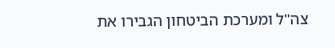צה"ל ומערכת הביטחון הגבירו את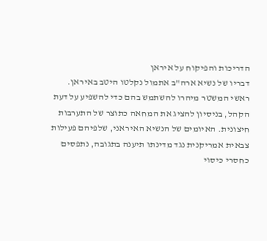הדריכות והפיקוח על איראן
דבריו של נשיא ארה"ב אתמול נקלטו היטב באיראן. ראשי המשטר מיהרו להשתמש בהם כדי להשפיע על דעת הקהל, בניסיון להציג את המחאה כתוצר של התערבות חיצונית. האיומים של הנשיא האיראני, שלפיהם פעילות צבאית אמריקנית נגד מדינתו תיענה בתגובה, נתפסים כחסרי כיסוי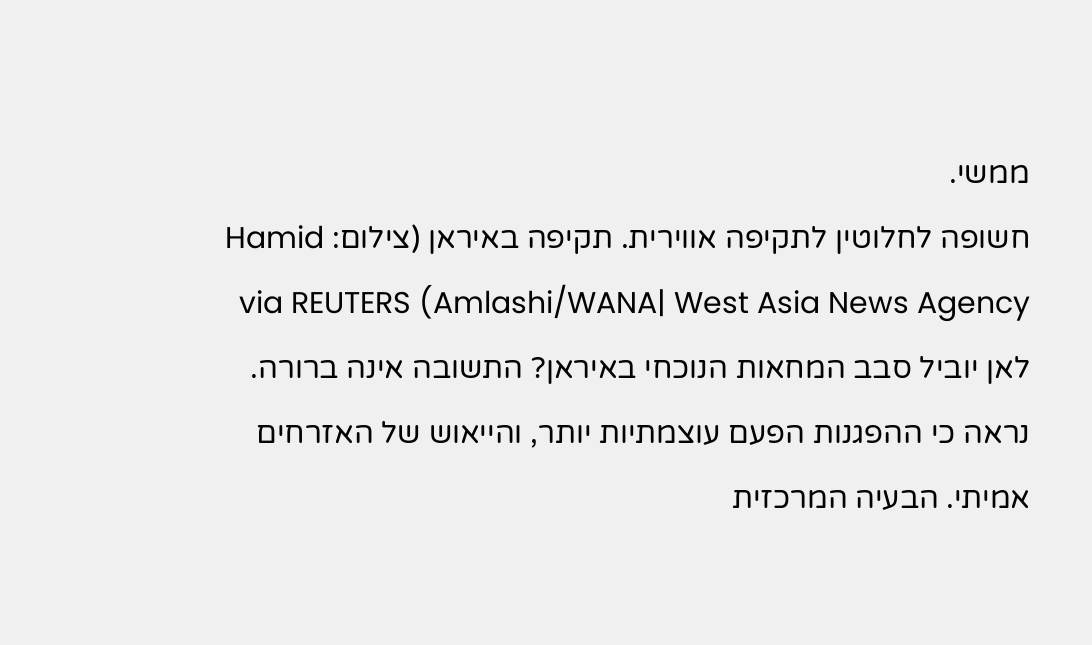ממשי.
חשופה לחלוטין לתקיפה אווירית. תקיפה באיראן (צילום: Hamid Amlashi/WANA| West Asia News Agency) via REUTERS
לאן יוביל סבב המחאות הנוכחי באיראן? התשובה אינה ברורה. נראה כי ההפגנות הפעם עוצמתיות יותר, והייאוש של האזרחים אמיתי. הבעיה המרכזית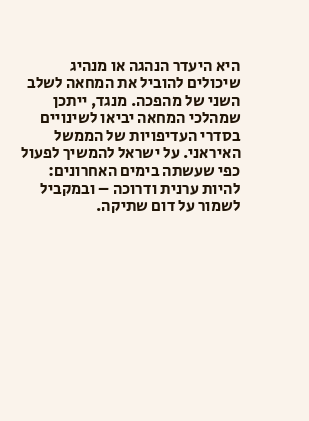היא היעדר הנהגה או מנהיג שיכולים להוביל את המחאה לשלב השני של מהפכה. מנגד, ייתכן שמהלכי המחאה יביאו לשינויים בסדרי העדיפויות של הממשל האיראני. על ישראל להמשיך לפעול כפי שעשתה בימים האחרונים: להיות ערנית ודרוכה – ובמקביל לשמור על דום שתיקה.